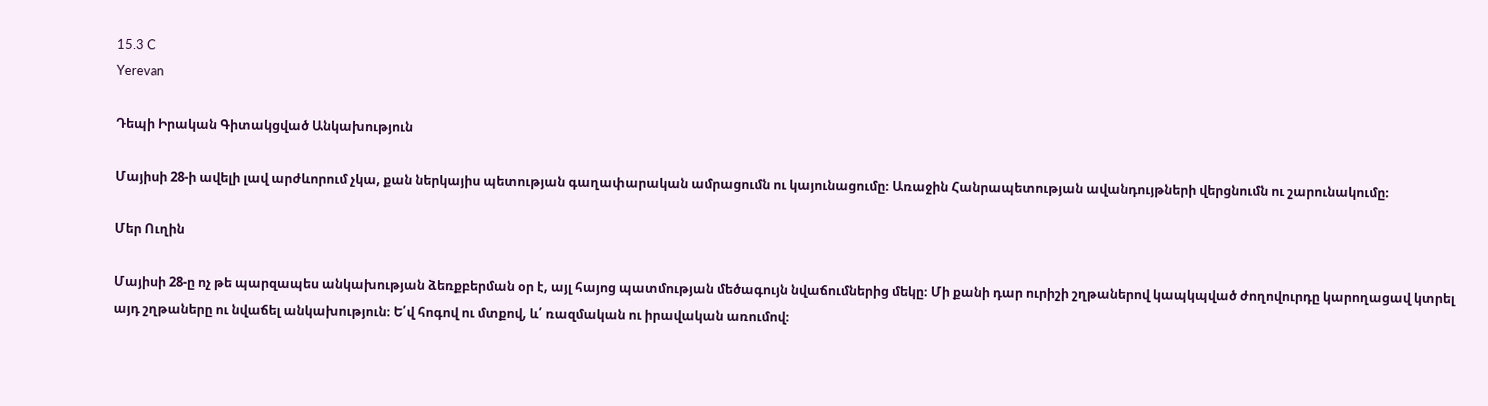15.3 C
Yerevan

Դեպի Իրական Գիտակցված Անկախություն

Մայիսի 28‑ի ավելի լավ արժևորում չկա, քան ներկայիս պետության գաղափարական ամրացումն ու կայունացումը։ Առաջին Հանրապետության ավանդույթների վերցնումն ու շարունակումը։

Մեր Ուղին

Մայիսի 28‑ը ոչ թե պարզապես անկախության ձեռքբերման օր է, այլ հայոց պատմության մեծագույն նվաճումներից մեկը։ Մի քանի դար ուրիշի շղթաներով կապկպված ժողովուրդը կարողացավ կտրել այդ շղթաները ու նվաճել անկախություն։ Ե՛վ հոգով ու մտքով, և՛ ռազմական ու իրավական առումով։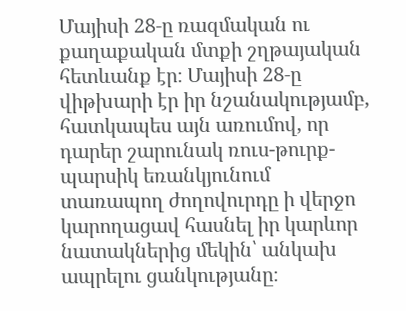Մայիսի 28‑ը ռազմական ու քաղաքական մտքի շղթայական հետևանք էր։ Մայիսի 28‑ը վիթխարի էր իր նշանակությամբ, հատկապես այն առումով, որ դարեր շարունակ ռուս-թուրք-պարսիկ եռանկյունում տառապող ժողովուրդը ի վերջո կարողացավ հասնել իր կարևոր նատակներից մեկին՝ անկախ ապրելու ցանկությանը։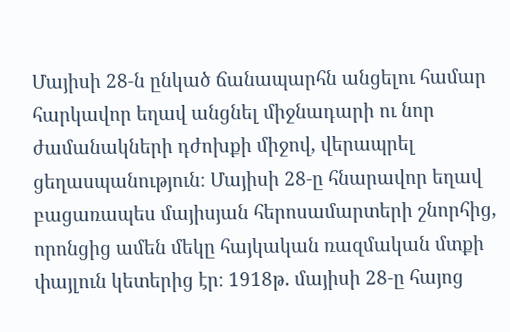Մայիսի 28‑ն ընկած ճանապարհն անցելու համար հարկավոր եղավ անցնել միջնադարի ու նոր ժամանակների դժոխքի միջով, վերապրել ցեղասպանություն։ Մայիսի 28‑ը հնարավոր եղավ բացառապես մայիսյան հերոսամարտերի շնորհից, որոնցից ամեն մեկը հայկական ռազմական մտքի փայլուն կետերից էր։ 1918թ․ մայիսի 28‑ը հայոց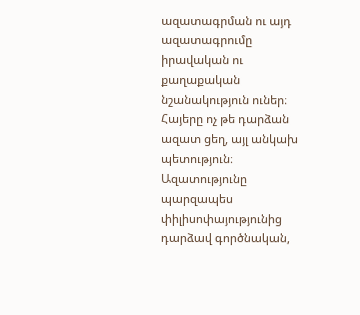ազատագրման ու այդ ազատագրումը իրավական ու քաղաքական նշանակություն ուներ։ Հայերը ոչ թե դարձան ազատ ցեղ, այլ անկախ պետություն։ Ազատությունը պարզապես փիլիսոփայությունից դարձավ գործնական,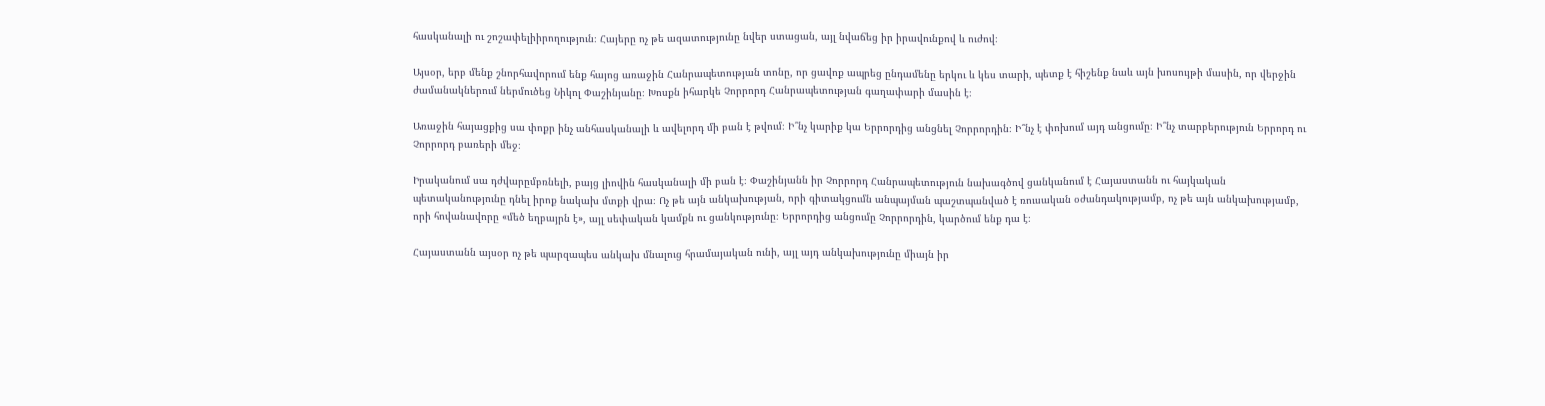հասկանալի ու շոշափելիիրողություն։ Հայերը ոչ թե ազատությունը նվեր ստացան, այլ նվաճեց իր իրավունքով և ուժով։

Այսօր, երբ մենք շնորհավորում ենք հայոց առաջին Հանրապետության տոնը, որ ցավոք ապրեց ընդամենը երկու և կես տարի, պետք է հիշենք նաև այն խոսույթի մասին, որ վերջին ժամանակներում ներմուծեց Նիկոլ Փաշինյանը։ Խոսքն իհարկե Չորրորդ Հանրապետության գաղափարի մասին է։

Առաջին հայացքից սա փոքր ինչ անհասկանալի և ավելորդ մի բան է թվում։ Ի՞նչ կարիք կա Երրորդից անցնել Չորրորդին։ Ի՞նչ է փոխում այդ անցումը։ Ի՞նչ տարբերություն Երրորդ ու Չորրորդ բառերի մեջ։

Իրականում սա դժվարըմբռնելի, բայց լիովին հասկանալի մի բան է։ Փաշինյանն իր Չորրորդ Հանրապետություն նախագծով ցանկանում է Հայաստանն ու հայկական պետականությունը դնել իրոք նակախ մտքի վրա։ Ոչ թե այն անկախության, որի գիտակցումն անպայման պաշտպանված է ռուսական օժանդակությամբ, ոչ թե այն անկախությամբ, որի հովանավորը «մեծ եղբայրն է», այլ սեփական կամքն ու ցանկությունը։ Երրորդից անցումը Չորրորդին, կարծում ենք դա է։

Հայաստանն այսօր ոչ թե պարզապես անկախ մնալուց հրամայական ունի, այլ այդ անկախությունը միայն իր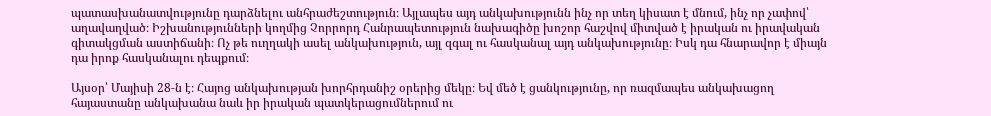պատասխանատվությունը դարձնելու անհրաժեշտություն։ Այլապես այդ անկախությունն ինչ որ տեղ կիսատ է մնում, ինչ որ չափով՝ աղավաղված։ Իշխանությունների կողմից Չորրորդ Հանրապետություն նախագիծը խոշոր հաշվով միտված է իրական ու իրավական գիտակցման աստիճանի։ Ոչ թե ուղղակի ասել անկախություն, այլ զգալ ու հասկանալ այդ անկախությունը։ Իսկ դա հնարավոր է միայն դա իրոք հասկանալու դեպքում։

Այսօր՝ Մայիսի 28‑ն է։ Հայոց անկախության խորհրդանիշ օրերից մեկը։ Եվ մեծ է ցանկությունը, որ ռազմապես անկախացող հայաստանը անկախանա նաև իր իրական պատկերացումներում ու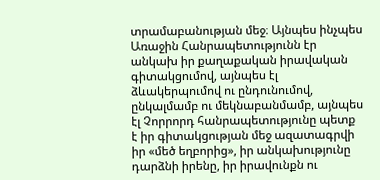տրամաբանության մեջ։ Այնպես ինչպես Առաջին Հանրապետությունն էր անկախ իր քաղաքական իրավական գիտակցումով, այնպես էլ ձևակերպումով ու ընդունումով, ընկալմամբ ու մեկնաբանմամբ, այնպես էլ Չորրորդ հանրապետությունը պետք է իր գիտակցության մեջ ազատագրվի իր «մեծ եղբորից», իր անկախությունը դարձնի իրենը, իր իրավունքն ու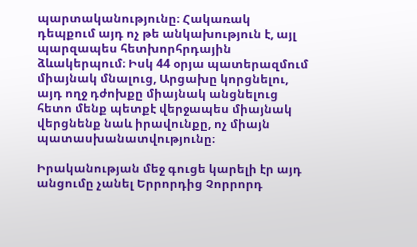պարտականությունը։ Հակառակ դեպքում այդ ոչ թե անկախություն է, այլ պարզապես հետխորհրդային ձևակերպում։ Իսկ 44 օրյա պատերազմում միայնակ մնալուց, Արցախը կորցնելու, այդ ողջ դժոխքը միայնակ անցնելուց հետո մենք պետքէ վերջապես միայնակ վերցնենք նաև իրավունքը, ոչ միայն պատասխանատվությունը։

Իրականության մեջ գուցե կարելի էր այդ անցումը չանել Երրորդից Չորրորդ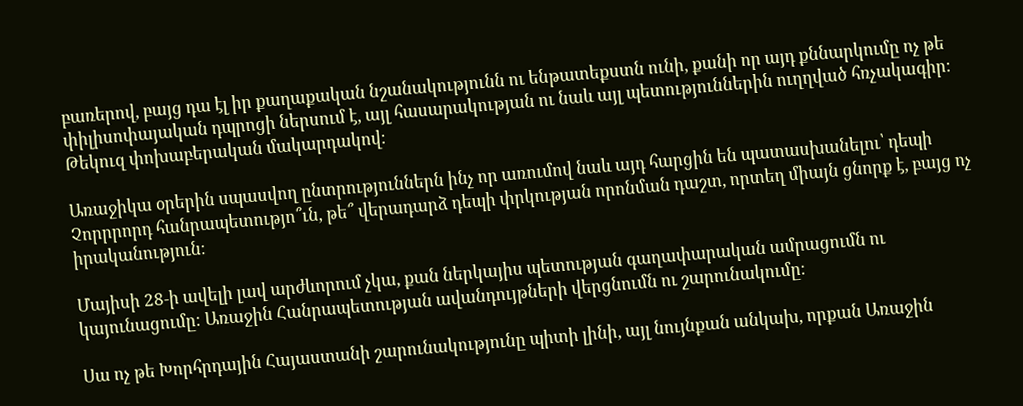բառերով, բայց դա էլ իր քաղաքական նշանակությունն ու ենթատեքստն ունի, քանի որ այդ քննարկումը ոչ թե փիլիսոփայական դպրոցի ներսում է, այլ հասարակության ու նաև այլ պետություններին ուղղված հռչակագիր։ Թեկուզ փոխաբերական մակարդակով։

Առաջիկա օրերին սպասվող ընտրություններն ինչ որ առումով նաև այդ հարցին են պատասխանելու՝ դեպի Չորրրորդ հանրապետությո՞ւն, թե՞ վերադարձ դեպի փրկության որոնման դաշտ, որտեղ միայն ցնորք է, բայց ոչ իրականություն։

Մայիսի 28‑ի ավելի լավ արժևորում չկա, քան ներկայիս պետության գաղափարական ամրացումն ու կայունացումը։ Առաջին Հանրապետության ավանդույթների վերցնումն ու շարունակումը։

Սա ոչ թե Խորհրդային Հայաստանի շարունակությունը պիտի լինի, այլ նույնքան անկախ, որքան Առաջին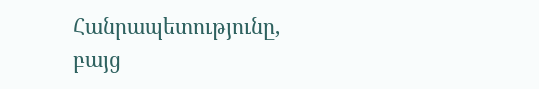Հանրապետությունը, բայց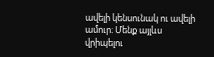ավելի կենսունակ ու ավելի ամուր։ Մենք այլևս վրիպելու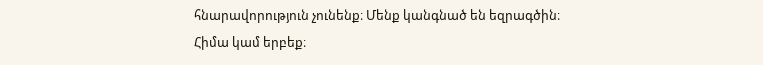հնարավորություն չունենք։ Մենք կանգնած են եզրագծին։ Հիմա կամ երբեք։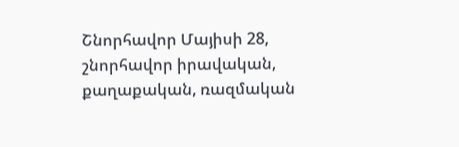Շնորհավոր Մայիսի 28, շնորհավոր իրավական, քաղաքական, ռազմական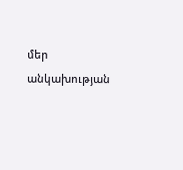մեր անկախության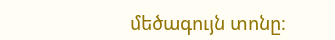մեծագույն տոնը։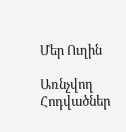Մեր Ուղին

Առնչվող Հոդվածներ